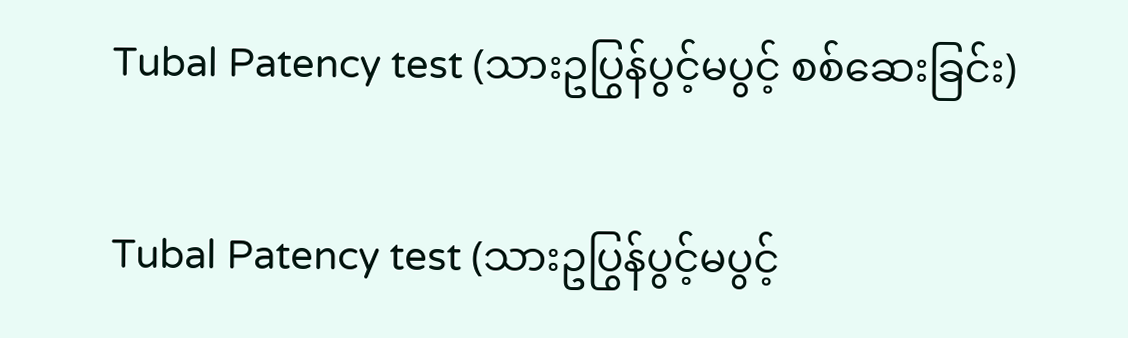Tubal Patency test (သားဥပြွန်ပွင့်မပွင့် စစ်ဆေးခြင်း)

Tubal Patency test (သားဥပြွန်ပွင့်မပွင့်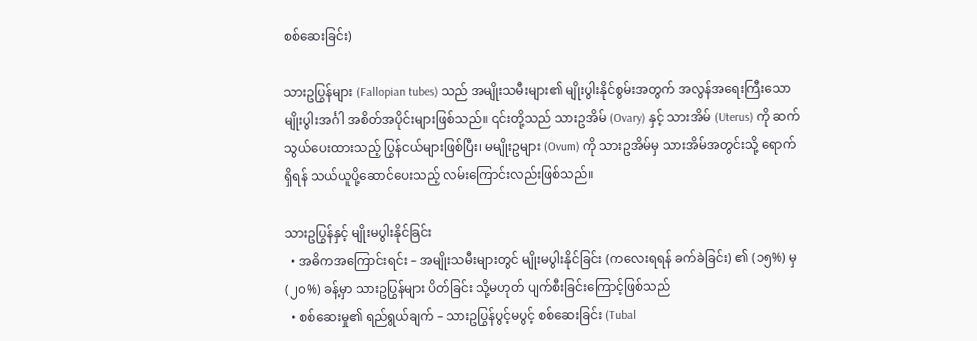စစ်ဆေးခြင်း)

သားဥပြွန်များ (Fallopian tubes) သည် အမျိုးသမီးများ၏ မျိုးပွါးနိုင်စွမ်းအတွက် အလွန်အရေးကြီးသော မျိုးပွါးအင်္ဂါ အစိတ်အပိုင်းများဖြစ်သည်။ ၎င်းတို့သည် သားဥအိမ် (Ovary) နှင့် သားအိမ် (Uterus) ကို ဆက်သွယ်ပေးထားသည့် ပြွန်ငယ်များဖြစ်ပြီး၊ မမျိုးဥများ (Ovum) ကို သားဥအိမ်မှ သားအိမ်အတွင်းသို့ ရောက်ရှိရန် သယ်ယူပို့ဆောင်ပေးသည့် လမ်းကြောင်းလည်းဖြစ်သည်။

သားဥပြွန်နှင့် မျိုးမပွါးနိုင်ခြင်း
  • အဓိကအကြောင်းရင်း – အမျိုးသမီးများတွင် မျိုးမပွါးနိုင်ခြင်း (ကလေးရရန် ခက်ခဲခြင်း) ၏ (၁၅%) မှ (၂၀%) ခန့်မှာ သားဥပြွန်များ ပိတ်ခြင်း သို့မဟုတ် ပျက်စီးခြင်းကြောင့်ဖြစ်သည်
  • စစ်ဆေးမှု၏ ရည်ရွယ်ချက် – သားဥပြွန်ပွင့်မပွင့် စစ်ဆေးခြင်း (Tubal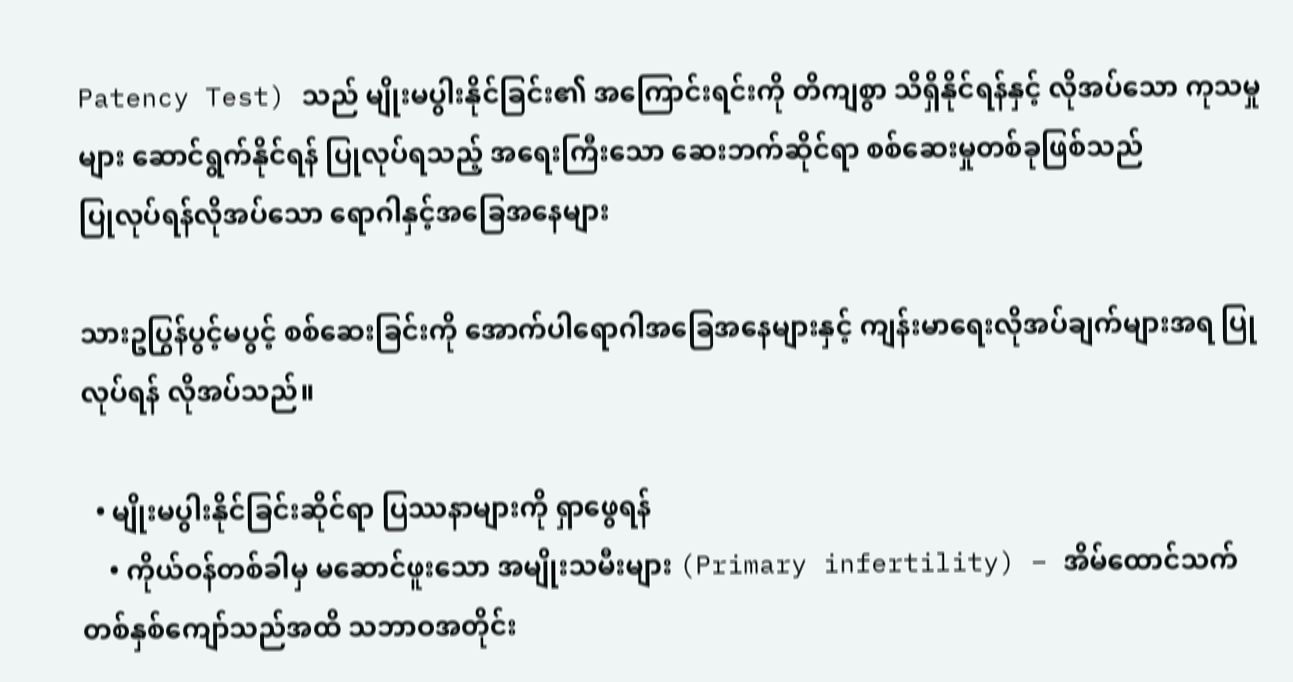Patency Test) သည် မျိုးမပွါးနိုင်ခြင်း၏ အကြောင်းရင်းကို တိကျစွာ သိရှိနိုင်ရန်နှင့် လိုအပ်သော ကုသမှုများ ဆောင်ရွက်နိုင်ရန် ပြုလုပ်ရသည့် အရေးကြီးသော ဆေးဘက်ဆိုင်ရာ စစ်ဆေးမှုတစ်ခုဖြစ်သည်
ပြုလုပ်ရန်လိုအပ်သော ရောဂါနှင့်အခြေအနေများ

သားဥပြွန်ပွင့်မပွင့် စစ်ဆေးခြင်းကို အောက်ပါရောဂါအခြေအနေများနှင့် ကျန်းမာရေးလိုအပ်ချက်များအရ ပြုလုပ်ရန် လိုအပ်သည်။

  • မျိုးမပွါးနိုင်ခြင်းဆိုင်ရာ ပြဿနာများကို ရှာဖွေရန်
    • ကိုယ်ဝန်တစ်ခါမှ မဆောင်ဖူးသော အမျိုးသမီးများ (Primary infertility) – အိမ်ထောင်သက် တစ်နှစ်ကျော်သည်အထိ သဘာဝအတိုင်း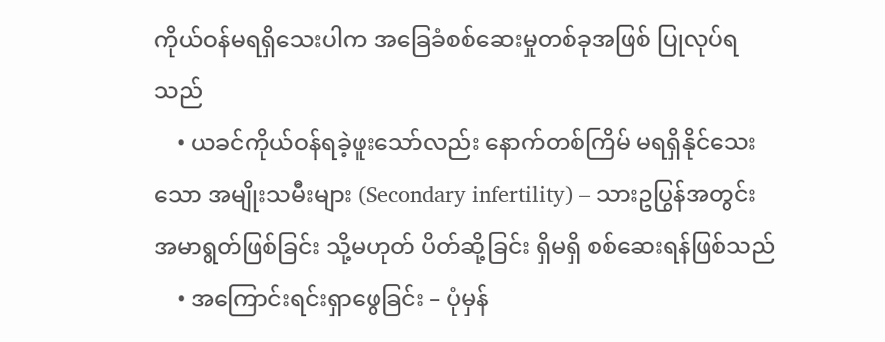ကိုယ်ဝန်မရရှိသေးပါက အခြေခံစစ်ဆေးမှုတစ်ခုအဖြစ် ပြုလုပ်ရသည်
    • ယခင်ကိုယ်ဝန်ရခဲ့ဖူးသော်လည်း နောက်တစ်ကြိမ် မရရှိနိုင်သေးသော အမျိုးသမီးများ (Secondary infertility) – သားဥပြွန်အတွင်း အမာရွတ်ဖြစ်ခြင်း သို့မဟုတ် ပိတ်ဆို့ခြင်း ရှိမရှိ စစ်ဆေးရန်ဖြစ်သည်
    • အကြောင်းရင်းရှာဖွေခြင်း – ပုံမှန်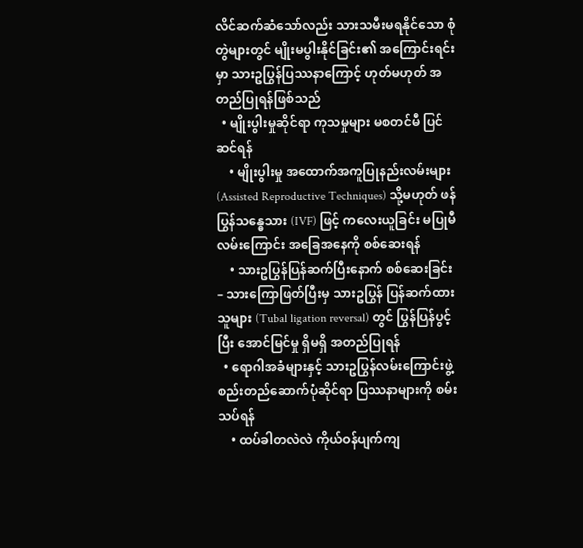လိင်ဆက်ဆံသော်လည်း သားသမီးမရနိုင်သော စုံတွဲများတွင် မျိုးမပွါးနိုင်ခြင်း၏ အကြောင်းရင်းမှာ သားဥပြွန်ပြဿနာကြောင့် ဟုတ်မဟုတ် အတည်ပြုရန်ဖြစ်သည်
  • မျိုးပွါးမှုဆိုင်ရာ ကုသမှုများ မစတင်မီ ပြင်ဆင်ရန်
    • မျိုးပွါးမှု အထောက်အကူပြုနည်းလမ်းများ (Assisted Reproductive Techniques) သို့မဟုတ် ဖန်ပြွန်သန္ဓေသား (IVF) ဖြင့် ကလေးယူခြင်း မပြုမီ လမ်းကြောင်း အခြေအနေကို စစ်ဆေးရန်
    • သားဥပြွန်ပြန်ဆက်ပြီးနောက် စစ်ဆေးခြင်း – သားကြောဖြတ်ပြီးမှ သားဥပြွန် ပြန်ဆက်ထားသူများ (Tubal ligation reversal) တွင် ပြွန်ပြန်ပွင့်ပြီး အောင်မြင်မှု ရှိမရှိ အတည်ပြုရန်
  • ရောဂါအခံများနှင့် သားဥပြွန်လမ်းကြောင်းဖွဲ့စည်းတည်ဆောက်ပုံဆိုင်ရာ ပြဿနာများကို စမ်းသပ်ရန်
    • ထပ်ခါတလဲလဲ ကိုယ်ဝန်ပျက်ကျ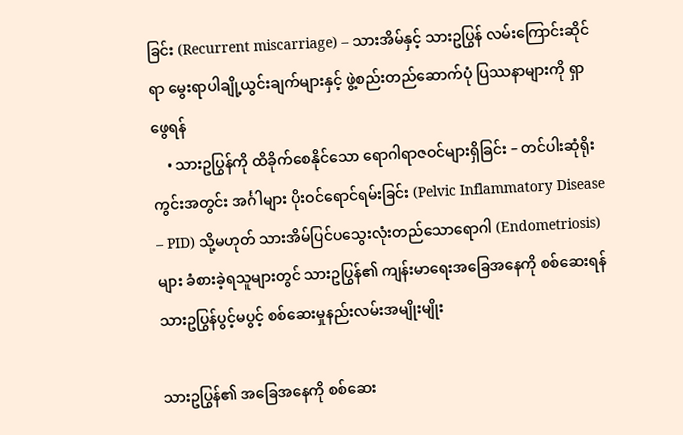ခြင်း (Recurrent miscarriage) – သားအိမ်နှင့် သားဥပြွန် လမ်းကြောင်းဆိုင်ရာ မွေးရာပါချို့ယွင်းချက်များနှင့် ဖွဲ့စည်းတည်ဆောက်ပုံ ပြဿနာများကို ရှာဖွေရန်
    • သားဥပြွန်ကို ထိခိုက်စေနိုင်သော ရောဂါရာဇဝင်များရှိခြင်း – တင်ပါးဆုံရိုးကွင်းအတွင်း အင်္ဂါများ ပိုးဝင်ရောင်ရမ်းခြင်း (Pelvic Inflammatory Disease – PID) သို့မဟုတ် သားအိမ်ပြင်ပသွေးလုံးတည်သောရောဂါ (Endometriosis) များ ခံစားခဲ့ရသူများတွင် သားဥပြွန်၏ ကျန်းမာရေးအခြေအနေကို စစ်ဆေးရန်
သားဥပြွန်ပွင့်မပွင့် စစ်ဆေးမှုနည်းလမ်းအမျိုးမျိုး

သားဥပြွန်၏ အခြေအနေကို စစ်ဆေး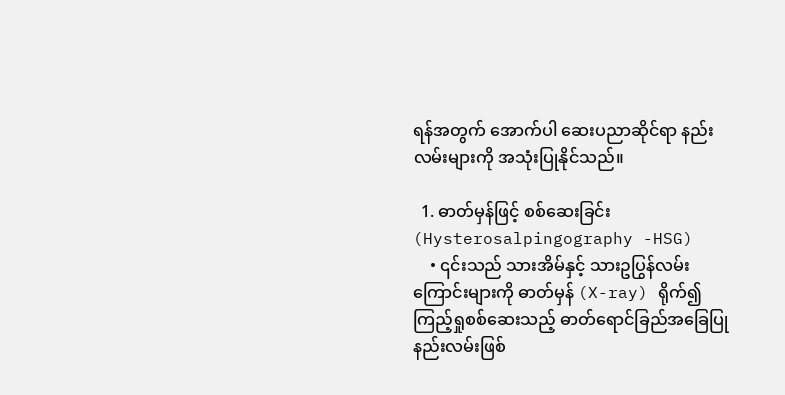ရန်အတွက် အောက်ပါ ဆေးပညာဆိုင်ရာ နည်းလမ်းများကို အသုံးပြုနိုင်သည်။

  1. ဓာတ်မှန်ဖြင့် စစ်ဆေးခြင်း (Hysterosalpingography -HSG)
    • ၎င်းသည် သားအိမ်နှင့် သားဥပြွန်လမ်းကြောင်းများကို ဓာတ်မှန် (X-ray) ရိုက်၍ ကြည့်ရှုစစ်ဆေးသည့် ဓာတ်ရောင်ခြည်အခြေပြု နည်းလမ်းဖြစ်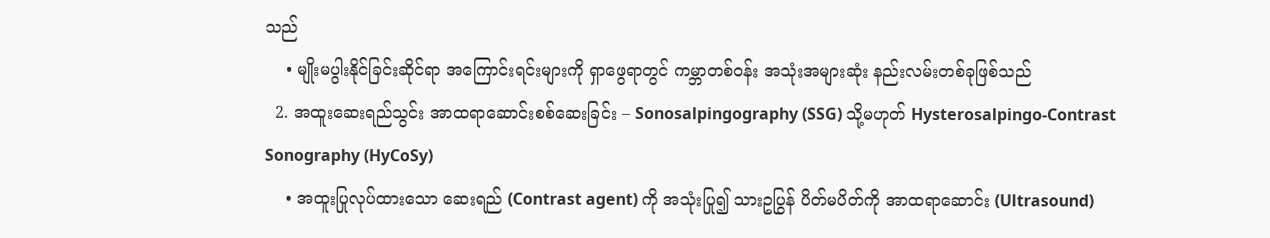သည်
    • မျိုးမပွါးနိုင်ခြင်းဆိုင်ရာ အကြောင်းရင်းများကို ရှာဖွေရာတွင် ကမ္ဘာတစ်ဝန်း အသုံးအများဆုံး နည်းလမ်းတစ်ခုဖြစ်သည်
  2. အထူးဆေးရည်သွင်း အာထရာဆောင်းစစ်ဆေးခြင်း – Sonosalpingography (SSG) သို့မဟုတ် Hysterosalpingo-Contrast Sonography (HyCoSy)
    • အထူးပြုလုပ်ထားသော ဆေးရည် (Contrast agent) ကို အသုံးပြု၍ သားဥပြွန် ပိတ်မပိတ်ကို အာထရာဆောင်း (Ultrasound)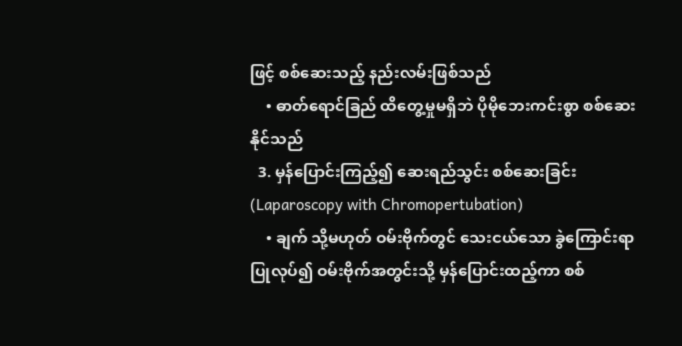ဖြင့် စစ်ဆေးသည့် နည်းလမ်းဖြစ်သည်
    • ဓာတ်ရောင်ခြည် ထိတွေ့မှုမရှိဘဲ ပိုမိုဘေးကင်းစွာ စစ်ဆေးနိုင်သည်
  3. မှန်ပြောင်းကြည့်၍ ဆေးရည်သွင်း စစ်ဆေးခြင်း (Laparoscopy with Chromopertubation)
    • ချက် သို့မဟုတ် ဝမ်းဗိုက်တွင် သေးငယ်သော ခွဲကြောင်းရာပြုလုပ်၍ ဝမ်းဗိုက်အတွင်းသို့ မှန်ပြောင်းထည့်ကာ စစ်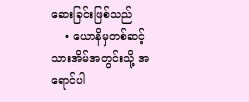ဆေးခြင်းဖြစ်သည်
    • ယောနိမှတစ်ဆင့် သားအိမ်အတွင်းသို့ အရောင်ပါ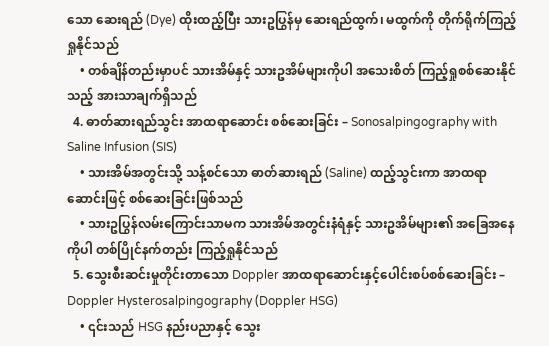သော ဆေးရည် (Dye) ထိုးထည့်ပြီး သားဥပြွန်မှ ဆေးရည်ထွက်၊ မထွက်ကို တိုက်ရိုက်ကြည့်ရှုနိုင်သည်
    • တစ်ချိန်တည်းမှာပင် သားအိမ်နှင့် သားဥအိမ်များကိုပါ အသေးစိတ် ကြည့်ရှုစစ်ဆေးနိုင်သည့် အားသာချက်ရှိသည်
  4. ဓာတ်ဆားရည်သွင်း အာထရာဆောင်း စစ်ဆေးခြင်း – Sonosalpingography with Saline Infusion (SIS)
    • သားအိမ်အတွင်းသို့ သန့်စင်သော ဓာတ်ဆားရည် (Saline) ထည့်သွင်းကာ အာထရာဆောင်းဖြင့် စစ်ဆေးခြင်းဖြစ်သည်
    • သားဥပြွန်လမ်းကြောင်းသာမက သားအိမ်အတွင်းနံရံနှင့် သားဥအိမ်များ၏ အခြေအနေကိုပါ တစ်ပြိုင်နက်တည်း ကြည့်ရှုနိုင်သည်
  5. သွေးစီးဆင်းမှုတိုင်းတာသော Doppler အာထရာဆောင်းနှင့်ပေါင်းစပ်စစ်ဆေးခြင်း – Doppler Hysterosalpingography (Doppler HSG)
    • ၎င်းသည် HSG နည်းပညာနှင့် သွေး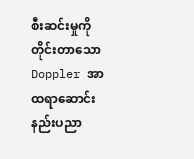စီးဆင်းမှုကို တိုင်းတာသော Doppler အာထရာဆောင်း နည်းပညာ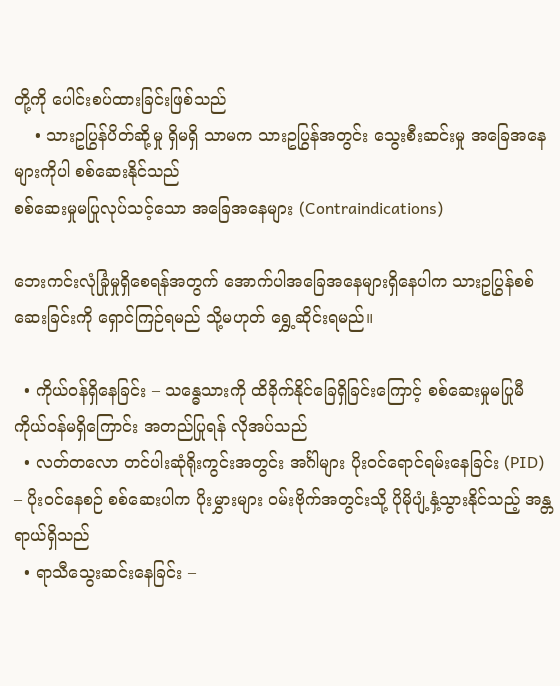တို့ကို ပေါင်းစပ်ထားခြင်းဖြစ်သည်
    • သားဥပြွန်ပိတ်ဆို့မှု ရှိမရှိ သာမက သားဥပြွန်အတွင်း သွေးစီးဆင်းမှု အခြေအနေများကိုပါ စစ်ဆေးနိုင်သည်
စစ်ဆေးမှုမပြုလုပ်သင့်သော အခြေအနေများ (Contraindications)

ဘေးကင်းလုံခြုံမှုရှိစေရန်အတွက် အောက်ပါအခြေအနေများရှိနေပါက သားဥပြွန်စစ်ဆေးခြင်းကို ရှောင်ကြဉ်ရမည် သို့မဟုတ် ရွှေ့ဆိုင်းရမည်။

  • ကိုယ်ဝန်ရှိနေခြင်း – သန္ဓေသားကို ထိခိုက်နိုင်ခြေရှိခြင်းကြောင့် စစ်ဆေးမှုမပြုမီ ကိုယ်ဝန်မရှိကြောင်း အတည်ပြုရန် လိုအပ်သည်
  • လတ်တလော တင်ပါးဆုံရိုးကွင်းအတွင်း အင်္ဂါများ ပိုးဝင်ရောင်ရမ်းနေခြင်း (PID) – ပိုးဝင်နေစဉ် စစ်ဆေးပါက ပိုးမွှားများ ဝမ်းဗိုက်အတွင်းသို့ ပိုမိုပျံ့နှံ့သွားနိုင်သည့် အန္တရာယ်ရှိသည်
  • ရာသီသွေးဆင်းနေခြင်း –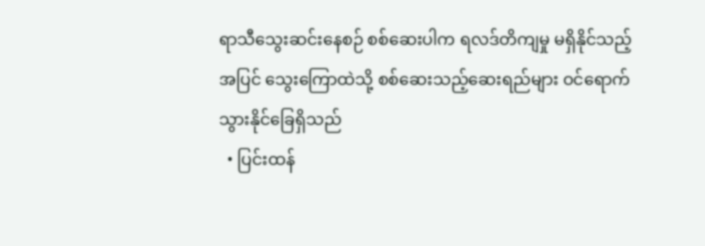ရာသီသွေးဆင်းနေစဉ် စစ်ဆေးပါက ရလဒ်တိကျမှု မရှိနိုင်သည့်အပြင် သွေးကြောထဲသို့ စစ်ဆေးသည့်ဆေးရည်များ ဝင်ရောက်သွားနိုင်ခြေရှိသည်
  • ပြင်းထန်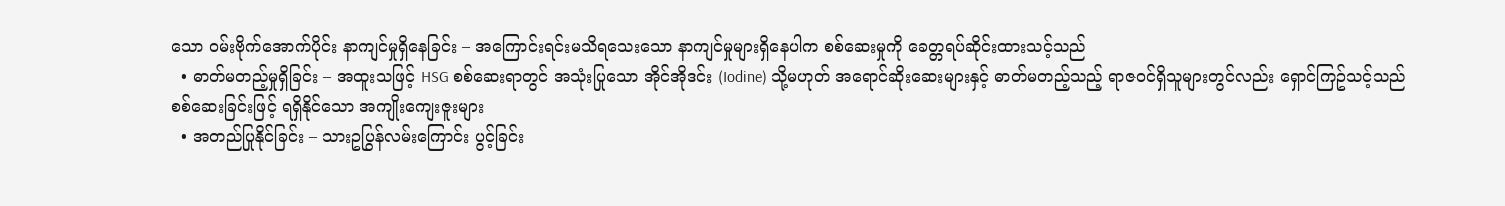သော ဝမ်းဗိုက်အောက်ပိုင်း နာကျင်မှုရှိနေခြင်း – အကြောင်းရင်းမသိရသေးသော နာကျင်မှုများရှိနေပါက စစ်ဆေးမှုကို ခေတ္တရပ်ဆိုင်းထားသင့်သည်
  • ဓာတ်မတည့်မှုရှိခြင်း – အထူးသဖြင့် HSG စစ်ဆေးရာတွင် အသုံးပြုသော အိုင်အိုဒင်း (Iodine) သို့မဟုတ် အရောင်ဆိုးဆေးများနှင့် ဓာတ်မတည့်သည့် ရာဇဝင်ရှိသူများတွင်လည်း ရှောင်ကြဥ်သင့်သည်
စစ်ဆေးခြင်းဖြင့် ရရှိနိုင်သော အကျိုးကျေးဇူးများ
  • အတည်ပြုနိုင်ခြင်း – သားဥပြွန်လမ်းကြောင်း ပွင့်ခြင်း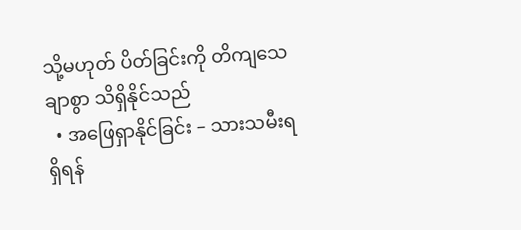သို့မဟုတ် ပိတ်ခြင်းကို တိကျသေချာစွာ သိရှိနိုင်သည်
  • အဖြေရှာနိုင်ခြင်း – သားသမီးရရှိရန်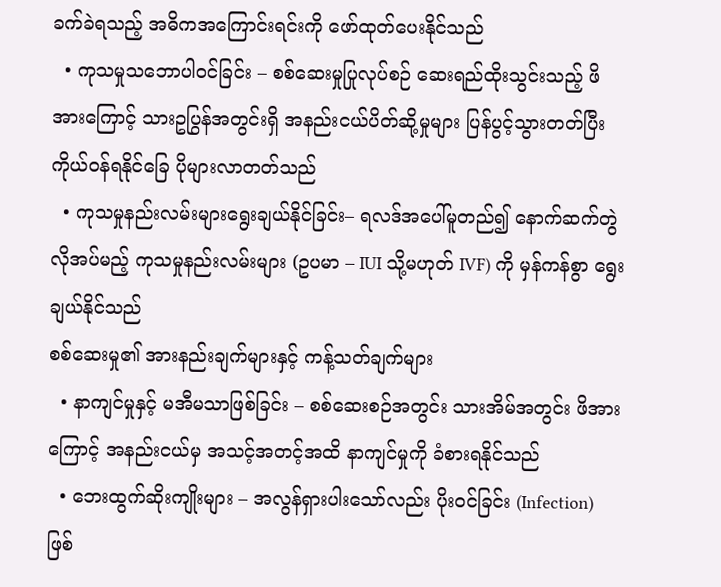ခက်ခဲရသည့် အဓိကအကြောင်းရင်းကို ဖော်ထုတ်ပေးနိုင်သည်
  • ကုသမှုသဘောပါဝင်ခြင်း – စစ်ဆေးမှုပြုလုပ်စဉ် ဆေးရည်ထိုးသွင်းသည့် ဖိအားကြောင့် သားဥပြွန်အတွင်းရှိ အနည်းငယ်ပိတ်ဆို့မှုများ ပြန်ပွင့်သွားတတ်ပြီး ကိုယ်ဝန်ရနိုင်ခြေ ပိုများလာတတ်သည်
  • ကုသမှုနည်းလမ်းများရွေးချယ်နိုင်ခြင်း– ရလဒ်အပေါ်မူတည်၍ နောက်ဆက်တွဲ လိုအပ်မည့် ကုသမှုနည်းလမ်းများ (ဥပမာ – IUI သို့မဟုတ် IVF) ကို မှန်ကန်စွာ ရွေးချယ်နိုင်သည်
စစ်ဆေးမှု၏ အားနည်းချက်များနှင့် ကန့်သတ်ချက်များ
  • နာကျင်မှုနှင့် မအီမသာဖြစ်ခြင်း – စစ်ဆေးစဉ်အတွင်း သားအိမ်အတွင်း ဖိအားကြောင့် အနည်းငယ်မှ အသင့်အတင့်အထိ နာကျင်မှုကို ခံစားရနိုင်သည်
  • ဘေးထွက်ဆိုးကျိုးများ – အလွန်ရှားပါးသော်လည်း ပိုးဝင်ခြင်း (Infection) ဖြစ်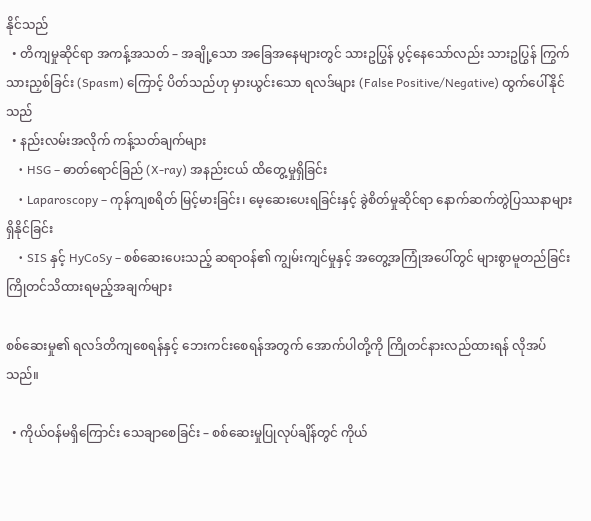နိုင်သည်
  • တိကျမှုဆိုင်ရာ အကန့်အသတ် – အချို့သော အခြေအနေများတွင် သားဥပြွန် ပွင့်နေသော်လည်း သားဥပြွန် ကြွက်သားညှစ်ခြင်း (Spasm) ကြောင့် ပိတ်သည်ဟု မှားယွင်းသော ရလဒ်များ (False Positive/Negative) ထွက်ပေါ်နိုင်သည်
  • နည်းလမ်းအလိုက် ကန့်သတ်ချက်များ
    • HSG – ဓာတ်ရောင်ခြည် (X-ray) အနည်းငယ် ထိတွေ့မှုရှိခြင်း
    • Laparoscopy – ကုန်ကျစရိတ် မြင့်မားခြင်း၊ မေ့ဆေးပေးရခြင်းနှင့် ခွဲစိတ်မှုဆိုင်ရာ နောက်ဆက်တွဲပြဿနာများ ရှိနိုင်ခြင်း
    • SIS နှင့် HyCoSy – စစ်ဆေးပေးသည့် ဆရာဝန်၏ ကျွမ်းကျင်မှုနှင့် အတွေ့အကြုံအပေါ်တွင် များစွာမူတည်ခြင်း
ကြိုတင်သိထားရမည့်အချက်များ

စစ်ဆေးမှု၏ ရလဒ်တိကျစေရန်နှင့် ဘေးကင်းစေရန်အတွက် အောက်ပါတို့ကို ကြိုတင်နားလည်ထားရန် လိုအပ်သည်။

  • ကိုယ်ဝန်မရှိကြောင်း သေချာစေခြင်း – စစ်ဆေးမှုပြုလုပ်ချိန်တွင် ကိုယ်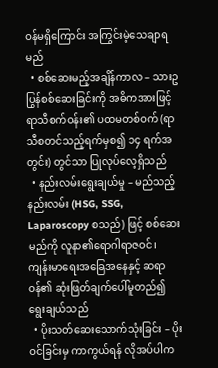ဝန်မရှိကြောင်း အကြွင်းမဲ့သေချာရမည်
  • စစ်ဆေးမည့်အချိန်ကာလ – သားဥပြွန်စစ်ဆေးခြင်းကို အဓိကအားဖြင့် ရာသီစက်ဝန်း၏ ပထမတစ်ဝက် (ရာသီစတင်သည့်ရက်မှစ၍ ၁၄ ရက်အတွင်း) တွင်သာ ပြုလုပ်လေ့ရှိသည်
  • နည်းလမ်းရွေးချယ်မှု – မည်သည့်နည်းလမ်း (HSG, SSG, Laparoscopy စသည်) ဖြင့် စစ်ဆေးမည်ကို လူနာ၏ရောဂါရာဇဝင်၊ ကျန်းမာရေးအခြေအနေနှင့် ဆရာဝန်၏ ဆုံးဖြတ်ချက်ပေါ်မူတည်၍ ရွေးချယ်သည်
  • ပိုးသတ်ဆေးသောက်သုံးခြင်း – ပိုးဝင်ခြင်းမှ ကာကွယ်ရန် လိုအပ်ပါက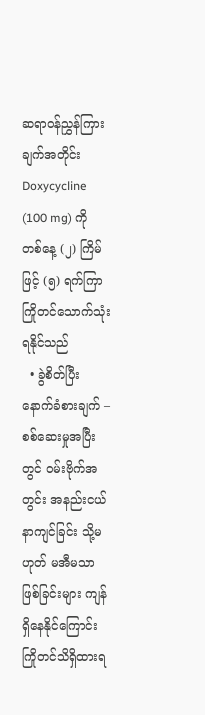ဆရာဝန်ညွှန်ကြားချက်အတိုင်း Doxycycline (100 mg) ကို တစ်နေ့ (၂) ကြိမ်ဖြင့် (၅) ရက်ကြာ ကြိုတင်သောက်သုံးရနိုင်သည်
  • ခွဲစိတ်ပြီးနောက်ခံစားချက် – စစ်ဆေးမှုအပြီးတွင် ဝမ်းဗိုက်အတွင်း အနည်းငယ် နာကျင်ခြင်း သို့မဟုတ် မအီမသာဖြစ်ခြင်းများ ကျန်ရှိနေနိုင်ကြောင်း ကြိုတင်သိရှိထားရ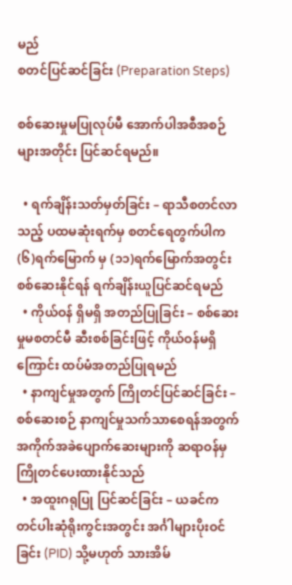မည်
စတင်ပြင်ဆင်ခြင်း (Preparation Steps)

စစ်ဆေးမှုမပြုလုပ်မီ အောက်ပါအစီအစဉ်များအတိုင်း ပြင်ဆင်ရမည်။

  • ရက်ချိန်းသတ်မှတ်ခြင်း – ရာသီစတင်လာသည့် ပထမဆုံးရက်မှ စတင်ရေတွက်ပါက (၆)ရက်မြောက် မှ (၁၁)ရက်မြောက်အတွင်း စစ်ဆေးနိုင်ရန် ရက်ချိန်းယူပြင်ဆင်ရမည်
  • ကိုယ်ဝန် ရှိမရှိ အတည်ပြုခြင်း – စစ်ဆေးမှုမစတင်မီ ဆီးစစ်ခြင်းဖြင့် ကိုယ်ဝန်မရှိကြောင်း ထပ်မံအတည်ပြုရမည်
  • နာကျင်မှုအတွက် ကြိုတင်ပြင်ဆင်ခြင်း – စစ်ဆေးစဉ် နာကျင်မှုသက်သာစေရန်အတွက် အကိုက်အခဲပျောက်ဆေးများကို ဆရာဝန်မှ ကြိုတင်ပေးထားနိုင်သည်
  • အထူးဂရုပြု ပြင်ဆင်ခြင်း – ယခင်က တင်ပါးဆုံရိုးကွင်းအတွင်း အင်္ဂါများပိုးဝင်ခြင်း (PID) သို့မဟုတ် သားအိမ်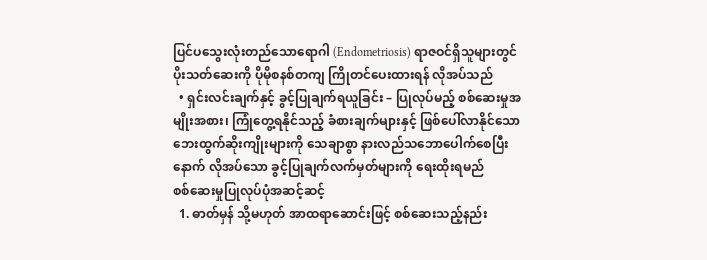ပြင်ပသွေးလုံးတည်သောရောဂါ (Endometriosis) ရာဇဝင်ရှိသူများတွင် ပိုးသတ်ဆေးကို ပိုမိုစနစ်တကျ ကြိုတင်ပေးထားရန် လိုအပ်သည်
  • ရှင်းလင်းချက်နှင့် ခွင့်ပြုချက်ရယူခြင်း – ပြုလုပ်မည့် စစ်ဆေးမှုအမျိုးအစား၊ ကြုံတွေ့ရနိုင်သည့် ခံစားချက်များနှင့် ဖြစ်ပေါ်လာနိုင်သော ဘေးထွက်ဆိုးကျိုးများကို သေချာစွာ နားလည်သဘောပေါက်စေပြီးနောက် လိုအပ်သော ခွင့်ပြုချက်လက်မှတ်များကို ရေးထိုးရမည်
စစ်‌ဆေးမှုပြုလုပ်ပုံအဆင့်ဆင့်
  1. ဓာတ်မှန် သို့မဟုတ် အာထရာဆောင်းဖြင့် စစ်ဆေးသည့်နည်း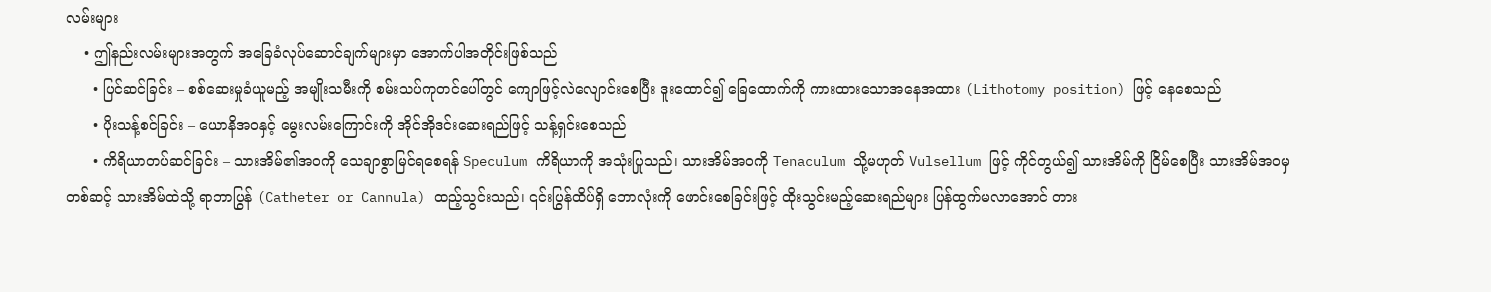လမ်းများ
    • ဤနည်းလမ်းများအတွက် အခြေခံလုပ်ဆောင်ချက်များမှာ အောက်ပါအတိုင်းဖြစ်သည်
      • ပြင်ဆင်ခြင်း – စစ်ဆေးမှုခံယူမည့် အမျိုးသမီးကို စမ်းသပ်ကုတင်ပေါ်တွင် ကျောဖြင့်လဲလျောင်းစေပြီး ဒူးထောင်၍ ခြေထောက်ကို ကားထားသောအနေအထား (Lithotomy position) ဖြင့် နေစေသည်
      • ပိုးသန့်စင်ခြင်း – ယောနိအဝနှင့် မွေးလမ်းကြောင်းကို အိုင်အိုဒင်းဆေးရည်ဖြင့် သန့်ရှင်းစေသည်
      • ကိရိယာတပ်ဆင်ခြင်း – သားအိမ်၏အဝကို သေချာစွာမြင်ရစေရန် Speculum ကိရိယာကို အသုံးပြုသည်၊ သားအိမ်အဝကို Tenaculum သို့မဟုတ် Vulsellum ဖြင့် ကိုင်တွယ်၍ သားအိမ်ကို ငြိမ်စေပြီး သားအိမ်အဝမှတစ်ဆင့် သားအိမ်ထဲသို့ ရာဘာပြွန် (Catheter or Cannula) ထည့်သွင်းသည်၊ ၎င်းပြွန်ထိပ်ရှိ ဘောလုံးကို ဖောင်းစေခြင်းဖြင့် ထိုးသွင်းမည့်ဆေးရည်များ ပြန်ထွက်မလာအောင် တား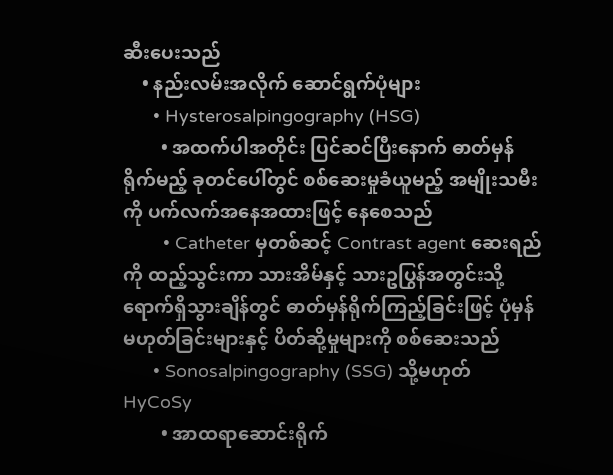ဆီးပေးသည်
    • နည်းလမ်းအလိုက် ဆောင်ရွက်ပုံများ
      • Hysterosalpingography (HSG)
        • အထက်ပါအတိုင်း ပြင်ဆင်ပြီးနောက် ဓာတ်မှန်ရိုက်မည့် ခုတင်ပေါ်တွင် စစ်ဆေးမှုခံယူမည့် အမျိုးသမီးကို ပက်လက်အနေအထားဖြင့် နေစေသည်
        • Catheter မှတစ်ဆင့် Contrast agent ဆေးရည်ကို ထည့်သွင်းကာ သားအိမ်နှင့် သားဥပြွန်အတွင်းသို့ ရောက်ရှိသွားချိန်တွင် ဓာတ်မှန်ရိုက်ကြည့်ခြင်းဖြင့် ပုံမှန်မဟုတ်ခြင်းများနှင့် ပိတ်ဆို့မှုများကို စစ်ဆေးသည်
      • Sonosalpingography (SSG) သို့မဟုတ် HyCoSy
        • အာထရာဆောင်းရိုက်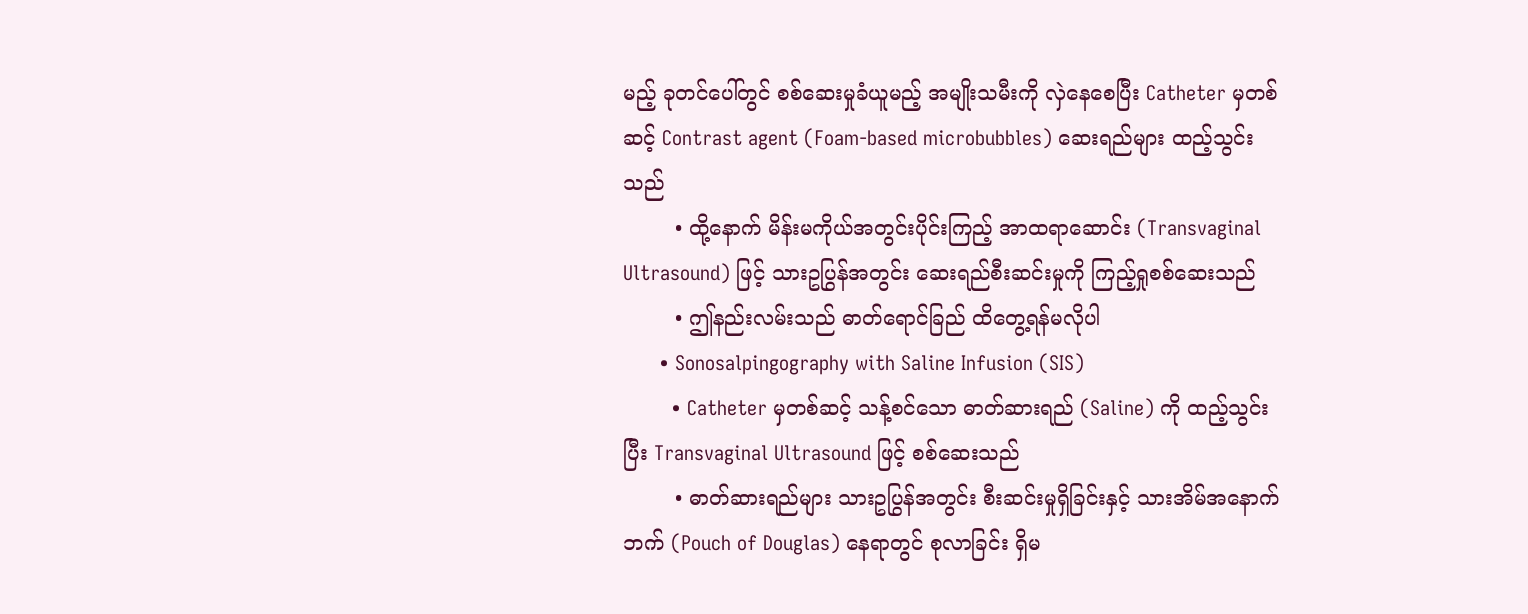မည့် ခုတင်ပေါ်တွင် စစ်ဆေးမှုခံယူမည့် အမျိုးသမီးကို လှဲနေစေပြီး Catheter မှတစ်ဆင့် Contrast agent (Foam-based microbubbles) ဆေးရည်များ ထည့်သွင်းသည်
        • ထို့နောက် မိန်းမကိုယ်အတွင်းပိုင်းကြည့် အာထရာဆောင်း (Transvaginal Ultrasound) ဖြင့် သားဥပြွန်အတွင်း ဆေးရည်စီးဆင်းမှုကို ကြည့်ရှုစစ်ဆေးသည်
        • ဤနည်းလမ်းသည် ဓာတ်ရောင်ခြည် ထိတွေ့ရန်မလိုပါ
      • Sonosalpingography with Saline Infusion (SIS)
        • Catheter မှတစ်ဆင့် သန့်စင်သော ဓာတ်ဆားရည် (Saline) ကို ထည့်သွင်းပြီး Transvaginal Ultrasound ဖြင့် စစ်ဆေးသည်
        • ဓာတ်ဆားရည်များ သားဥပြွန်အတွင်း စီးဆင်းမှုရှိခြင်းနှင့် သားအိမ်အနောက်ဘက် (Pouch of Douglas) နေရာတွင် စုလာခြင်း ရှိမ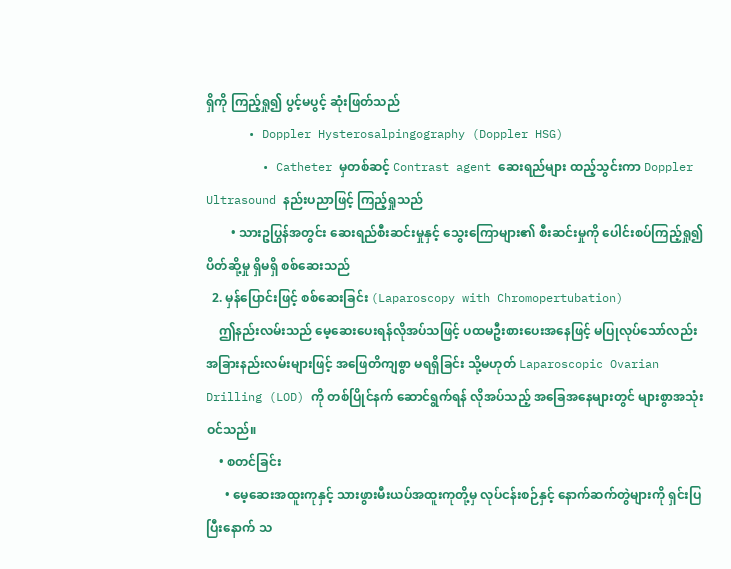ရှိကို ကြည့်ရှု၍ ပွင့်မပွင့် ဆုံးဖြတ်သည်
      • Doppler Hysterosalpingography (Doppler HSG)
        • Catheter မှတစ်ဆင့် Contrast agent ဆေးရည်များ ထည့်သွင်းကာ Doppler Ultrasound နည်းပညာဖြင့် ကြည့်ရှုသည်
        • သားဥပြွန်အတွင်း ဆေးရည်စီးဆင်းမှုနှင့် သွေးကြောများ၏ စီးဆင်းမှုကို ပေါင်းစပ်ကြည့်ရှု၍ ပိတ်ဆို့မှု ရှိမရှိ စစ်ဆေးသည်
  2. မှန်ပြောင်းဖြင့် စစ်ဆေးခြင်း (Laparoscopy with Chromopertubation)
    ဤနည်းလမ်းသည် မေ့ဆေးပေးရန်လိုအပ်သဖြင့် ပထမဦးစားပေးအနေဖြင့် မပြုလုပ်သော်လည်း အခြားနည်းလမ်းများဖြင့် အဖြေတိကျစွာ မရရှိခြင်း သို့မဟုတ် Laparoscopic Ovarian Drilling (LOD) ကို တစ်ပြိုင်နက် ဆောင်ရွက်ရန် လိုအပ်သည့် အခြေအနေများတွင် များစွာအသုံးဝင်သည်။
    • စတင်ခြင်း
      • မေ့ဆေးအထူးကုနှင့် သားဖွားမီးယပ်အထူးကုတို့မှ လုပ်ငန်းစဉ်နှင့် နောက်ဆက်တွဲများကို ရှင်းပြပြီးနောက် သ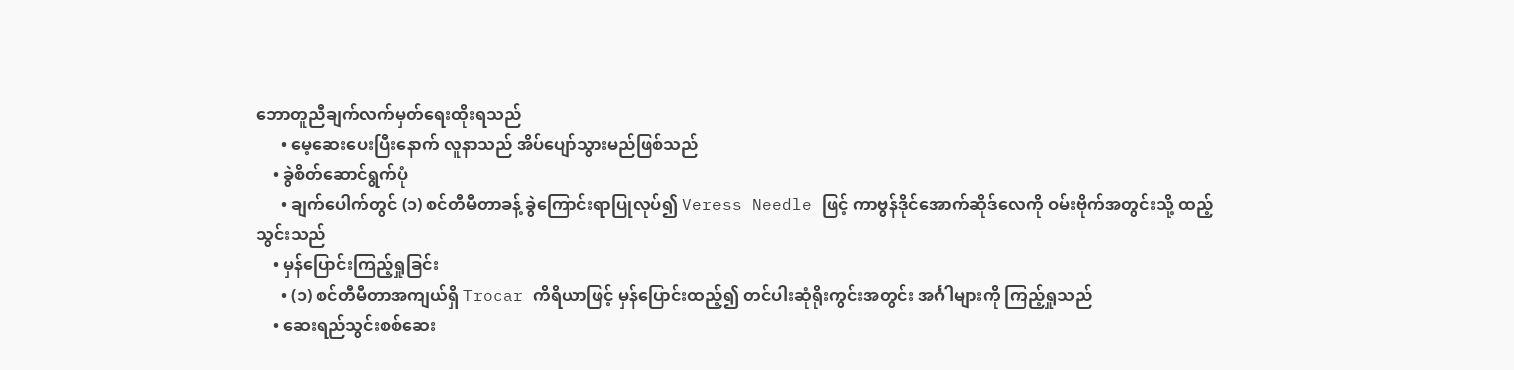ဘောတူညီချက်လက်မှတ်ရေးထိုးရသည်
      • မေ့ဆေးပေးပြီးနောက် လူနာသည် အိပ်ပျော်သွားမည်ဖြစ်သည်
    • ခွဲစိတ်ဆောင်ရွက်ပုံ
      • ချက်ပေါက်တွင် (၁) စင်တီမီတာခန့် ခွဲကြောင်းရာပြုလုပ်၍ Veress Needle ဖြင့် ကာဗွန်ဒိုင်အောက်ဆိုဒ်လေကို ဝမ်းဗိုက်အတွင်းသို့ ထည့်သွင်းသည်
    • မှန်ပြောင်းကြည့်ရှုခြင်း
      • (၁) စင်တီမီတာအကျယ်ရှိ Trocar ကိရိယာဖြင့် မှန်ပြောင်းထည့်၍ တင်ပါးဆုံရိုးကွင်းအတွင်း အင်္ဂါများကို ကြည့်ရှုသည်
    • ဆေးရည်သွင်းစစ်ဆေး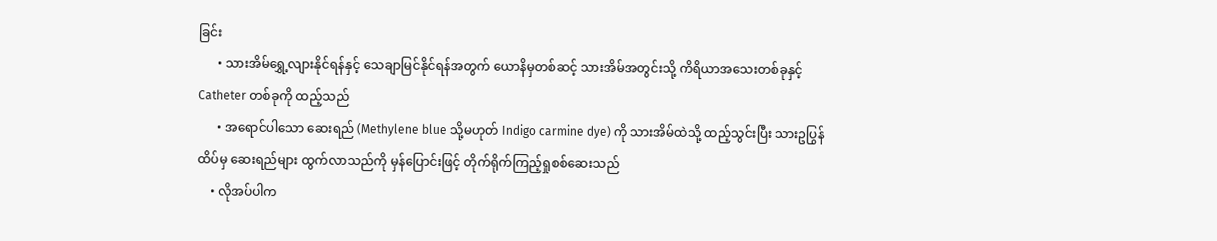ခြင်း
      • သားအိမ်ရွှေ့လျားနိုင်ရန်နှင့် သေချာမြင်နိုင်ရန်အတွက် ယောနိမှတစ်ဆင့် သားအိမ်အတွင်းသို့ ကိရိယာအသေးတစ်ခုနှင့် Catheter တစ်ခုကို ထည့်သည်
      • အရောင်ပါသော ဆေးရည် (Methylene blue သို့မဟုတ် Indigo carmine dye) ကို သားအိမ်ထဲသို့ ထည့်သွင်းပြီး သားဥပြွန်ထိပ်မှ ဆေးရည်များ ထွက်လာသည်ကို မှန်ပြောင်းဖြင့် တိုက်ရိုက်ကြည့်ရှုစစ်ဆေးသည်
    • လိုအပ်ပါက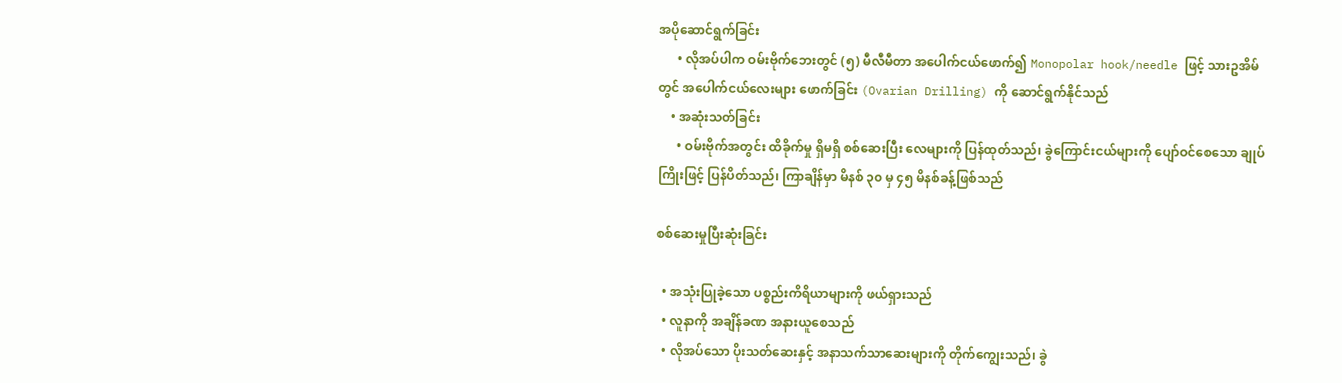အပိုဆောင်ရွက်ခြင်း
      • လိုအပ်ပါက ဝမ်းဗိုက်ဘေးတွင် (၅) မီလီမီတာ အပေါက်ငယ်ဖောက်၍ Monopolar hook/needle ဖြင့် သားဥအိမ်တွင် အပေါက်ငယ်လေးများ ဖောက်ခြင်း (Ovarian Drilling) ကို ဆောင်ရွက်နိုင်သည်
    • အဆုံးသတ်ခြင်း
      • ဝမ်းဗိုက်အတွင်း ထိခိုက်မှု ရှိမရှိ စစ်ဆေးပြီး လေများကို ပြန်ထုတ်သည်၊ ခွဲကြောင်းငယ်များကို ပျော်ဝင်စေသော ချုပ်ကြိုးဖြင့် ပြန်ပိတ်သည်၊ ကြာချိန်မှာ မိနစ် ၃၀ မှ ၄၅ မိနစ်ခန့်ဖြစ်သည်

စစ်ဆေးမှုပြီးဆုံးခြင်း

  • အသုံးပြုခဲ့သော ပစ္စည်းကိရိယာများကို ဖယ်ရှားသည်
  • လူနာကို အချိန်ခဏ အနားယူစေသည်
  • လိုအပ်သော ပိုးသတ်ဆေးနှင့် အနာသက်သာဆေးများကို တိုက်ကျွေးသည်၊ ခွဲ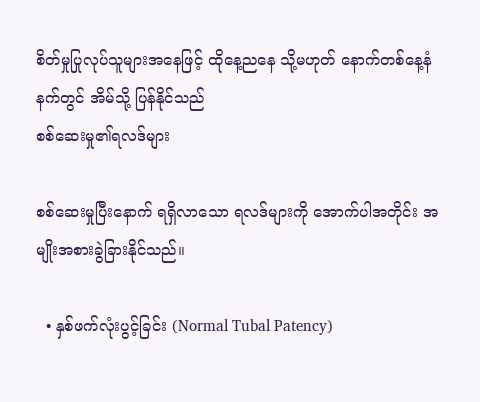စိတ်မှုပြုလုပ်သူများအနေဖြင့် ထိုနေ့ညနေ သို့မဟုတ် နောက်တစ်နေ့နံနက်တွင် အိမ်သို့ ပြန်နိုင်သည်
စစ်ဆေးမှု၏ရလဒ်များ

စစ်ဆေးမှုပြီးနောက် ရရှိလာသော ရလဒ်များကို အောက်ပါအတိုင်း အမျိုးအစားခွဲခြားနိုင်သည်။

  • နှစ်ဖက်လုံးပွင့်ခြင်း (Normal Tubal Patency)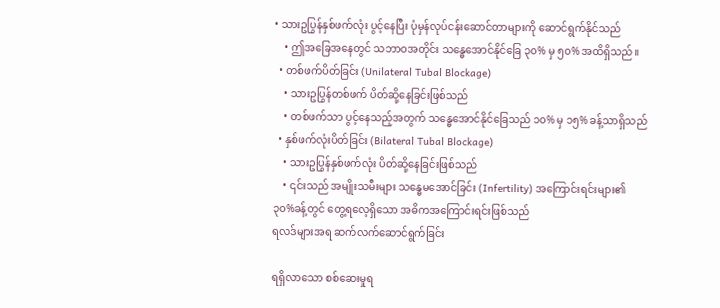• သားဥပြွန်နှစ်ဖက်လုံး ပွင့်နေပြီး ပုံမှန်လုပ်ငန်းဆောင်တာများကို ဆောင်ရွက်နိုင်သည်
    • ဤအခြေအနေတွင် သဘာဝအတိုင်း သန္ဓေအောင်နိုင်ခြေ ၃၀% မှ ၅၀% အထိရှိသည်။
  • တစ်ဖက်ပိတ်ခြင်း (Unilateral Tubal Blockage)
    • သားဥပြွန်တစ်ဖက် ပိတ်ဆို့နေခြင်းဖြစ်သည်
    • တစ်ဖက်သာ ပွင့်နေသည့်အတွက် သန္ဓေအောင်နိုင်ခြေသည် ၁၀% မှ ၁၅% ခန့်သာရှိသည်
  • နှစ်ဖက်လုံးပိတ်ခြင်း (Bilateral Tubal Blockage)
    • သားဥပြွန်နှစ်ဖက်လုံး ပိတ်ဆို့နေခြင်းဖြစ်သည်
    • ၎င်းသည် အမျိုးသမီးများ သန္ဓေမအောင်ခြင်း (Infertility) အကြောင်းရင်းများ၏ ၃၀%ခန့်တွင် တွေ့ရလေ့ရှိသော အဓိကအကြောင်းရင်းဖြစ်သည်
ရလဒ်များအရ ဆက်လက်ဆောင်ရွက်ခြင်း

ရရှိလာသော စစ်ဆေးမှုရ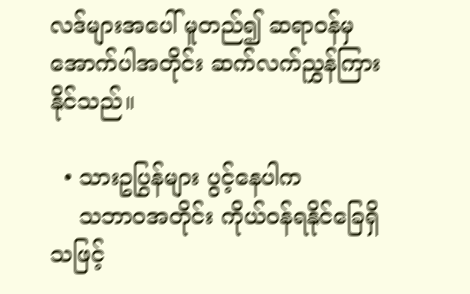လဒ်များအပေါ် မူတည်၍ ဆရာဝန်မှ အောက်ပါအတိုင်း ဆက်လက်ညွှန်ကြားနိုင်သည်။

  • သားဥပြွန်များ ပွင့်နေပါက
    သဘာဝအတိုင်း ကိုယ်ဝန်ရနိုင်ခြေရှိသဖြင့်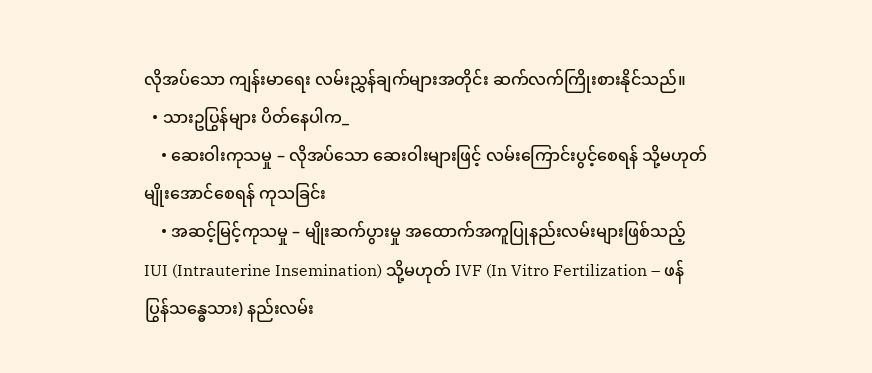လိုအပ်သော ကျန်းမာရေး လမ်းညွှန်ချက်များအတိုင်း ဆက်လက်ကြိုးစားနိုင်သည်။
  • သားဥပြွန်များ ပိတ်နေပါက_
    • ဆေးဝါးကုသမှု – လိုအပ်သော ဆေးဝါးများဖြင့် လမ်းကြောင်းပွင့်စေရန် သို့မဟုတ် မျိုးအောင်စေရန် ကုသခြင်း
    • အဆင့်မြင့်ကုသမှု – မျိုးဆက်ပွားမှု အထောက်အကူပြုနည်းလမ်းများဖြစ်သည့် IUI (Intrauterine Insemination) သို့မဟုတ် IVF (In Vitro Fertilization – ဖန်ပြွန်သန္ဓေသား) နည်းလမ်း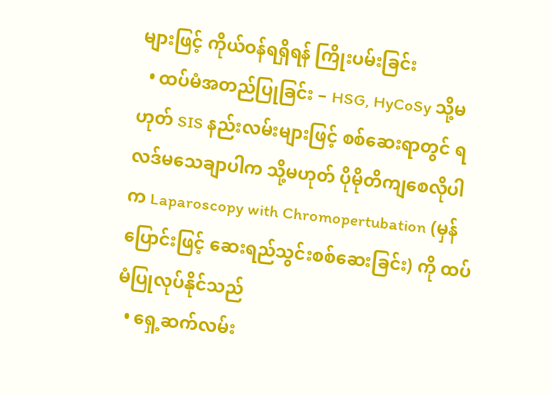များဖြင့် ကိုယ်ဝန်ရရှိရန် ကြိုးပမ်းခြင်း
  • ထပ်မံအတည်ပြုခြင်း – HSG, HyCoSy သို့မဟုတ် SIS နည်းလမ်းများဖြင့် စစ်ဆေးရာတွင် ရလဒ်မသေချာပါက သို့မဟုတ် ပိုမိုတိကျစေလိုပါက Laparoscopy with Chromopertubation (မှန်ပြောင်းဖြင့် ဆေးရည်သွင်းစစ်ဆေးခြင်း) ကို ထပ်မံပြုလုပ်နိုင်သည်
  • ရှေ့ဆက်လမ်း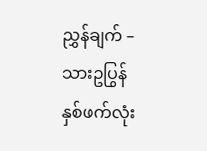ညွှန်ချက် – သားဥပြွန်နှစ်ဖက်လုံး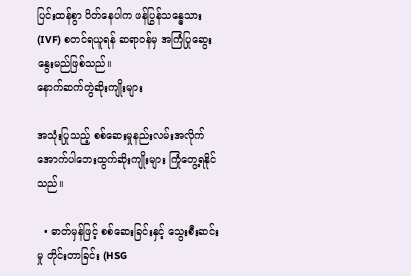ပြင်းထန်စွာ ပိတ်နေပါက ဖန်ပြွန်သန္ဓေသား (IVF) စတင်ရယူရန် ဆရာဝန်မှ အကြံပြုဆွေးနွေးမည်ဖြစ်သည်။
နောက်ဆက်တွဲဆိုးကျိုးများ

အသုံးပြုသည့် စစ်ဆေးမှုနည်းလမ်းအလိုက် အောက်ပါဘေးထွက်ဆိုးကျိုးများ ကြုံတွေ့ရနိုင်သည်။

  • ဓာတ်မှန်ဖြင့် စစ်ဆေးခြင်းနှင့် သွေးစီးဆင်းမှု တိုင်းတာခြင်း (HSG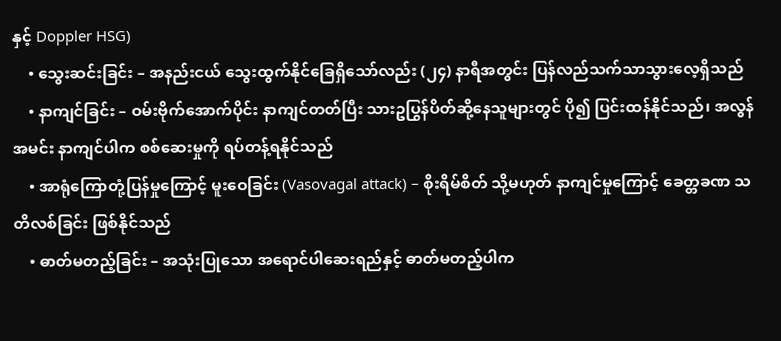နှင့် Doppler HSG)
    • သွေးဆင်းခြင်း – အနည်းငယ် သွေးထွက်နိုင်ခြေရှိသော်လည်း (၂၄) နာရီအတွင်း ပြန်လည်သက်သာသွားလေ့ရှိသည်
    • နာကျင်ခြင်း – ဝမ်းဗိုက်အောက်ပိုင်း နာကျင်တတ်ပြီး သားဥပြွန်ပိတ်ဆို့နေသူများတွင် ပို၍ ပြင်းထန်နိုင်သည်၊ အလွန်အမင်း နာကျင်ပါက စစ်ဆေးမှုကို ရပ်တန့်ရနိုင်သည်
    • အာရုံကြောတုံ့ပြန်မှုကြောင့် မူးဝေခြင်း (Vasovagal attack) – စိုးရိမ်စိတ် သို့မဟုတ် နာကျင်မှုကြောင့် ခေတ္တခဏ သတိလစ်ခြင်း ဖြစ်နိုင်သည်
    • ဓာတ်မတည့်ခြင်း – အသုံးပြုသော အရောင်ပါဆေးရည်နှင့် ဓာတ်မတည့်ပါက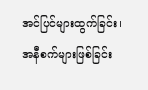အင်ပြင်များထွက်ခြင်း၊ အနီစက်များဖြစ်ခြင်း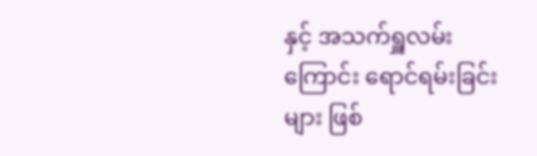နှင့် အသက်ရှူလမ်းကြောင်း ရောင်ရမ်းခြင်းများ ဖြစ်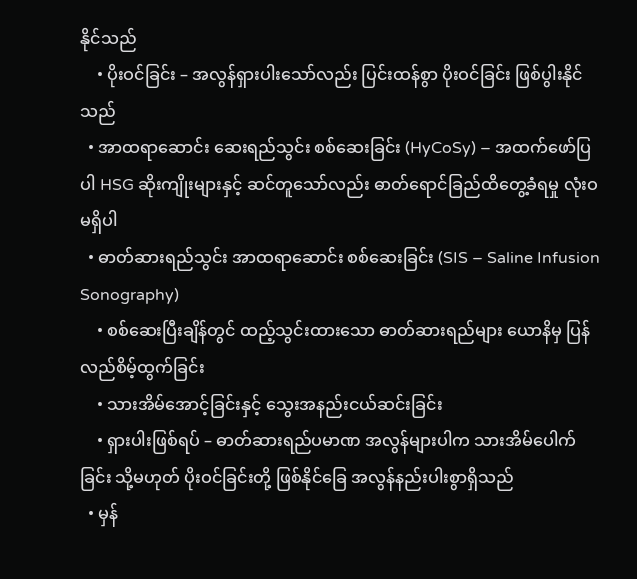နိုင်သည်
    • ပိုးဝင်ခြင်း – အလွန်ရှားပါးသော်လည်း ပြင်းထန်စွာ ပိုးဝင်ခြင်း ဖြစ်ပွါးနိုင်သည်
  • အာထရာဆောင်း ဆေးရည်သွင်း စစ်ဆေးခြင်း (HyCoSy) – အထက်ဖော်ပြပါ HSG ဆိုးကျိုးများနှင့် ဆင်တူသော်လည်း ဓာတ်ရောင်ခြည်ထိတွေ့ခံရမှု လုံးဝမရှိပါ
  • ဓာတ်ဆားရည်သွင်း အာထရာဆောင်း စစ်ဆေးခြင်း (SIS – Saline Infusion Sonography)
    • စစ်ဆေးပြီးချိန်တွင် ထည့်သွင်းထားသော ဓာတ်ဆားရည်များ ယောနိမှ ပြန်လည်စိမ့်ထွက်ခြင်း
    • သားအိမ်အောင့်ခြင်းနှင့် သွေးအနည်းငယ်ဆင်းခြင်း
    • ရှားပါးဖြစ်ရပ် – ဓာတ်ဆားရည်ပမာဏ အလွန်များပါက သားအိမ်ပေါက်ခြင်း သို့မဟုတ် ပိုးဝင်ခြင်းတို့ ဖြစ်နိုင်ခြေ အလွန်နည်းပါးစွာရှိသည်
  • မှန်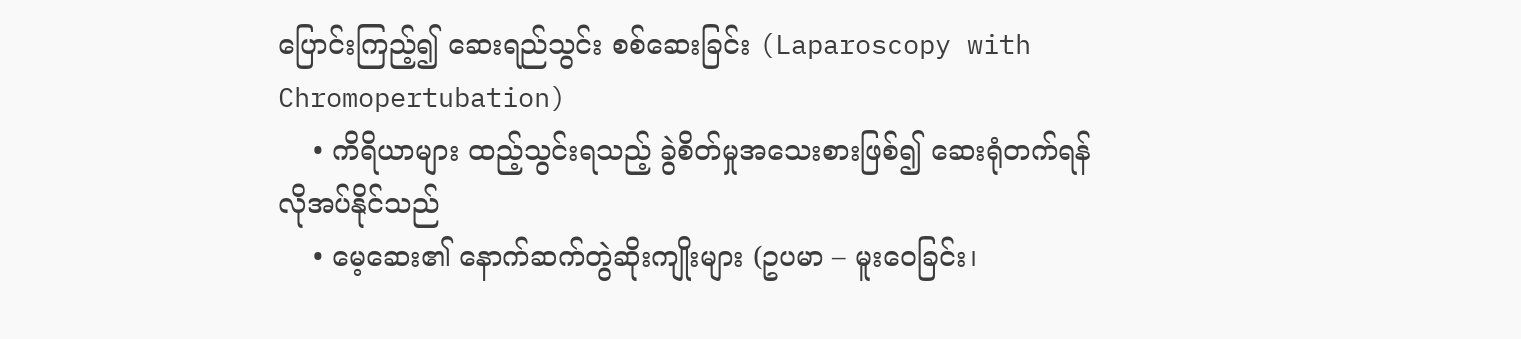ပြောင်းကြည့်၍ ဆေးရည်သွင်း စစ်ဆေးခြင်း (Laparoscopy with Chromopertubation)
    • ကိရိယာများ ထည့်သွင်းရသည့် ခွဲစိတ်မှုအသေးစားဖြစ်၍ ဆေးရုံတက်ရန် လိုအပ်နိုင်သည်
    • မေ့ဆေး၏ နောက်ဆက်တွဲဆိုးကျိုးများ (ဥပမာ – မူးဝေခြင်း၊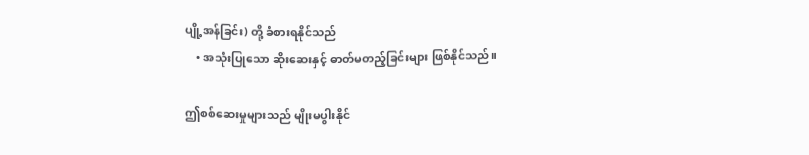ပျို့အန်ခြင်း) တို့ ခံစားရနိုင်သည်
    • အသုံးပြုသော ဆိုးဆေးနှင့် ဓာတ်မတည့်ခြင်းများ ဖြစ်နိုင်သည်။

ဤစစ်ဆေးမှုများသည် မျိုးမပွါးနိုင်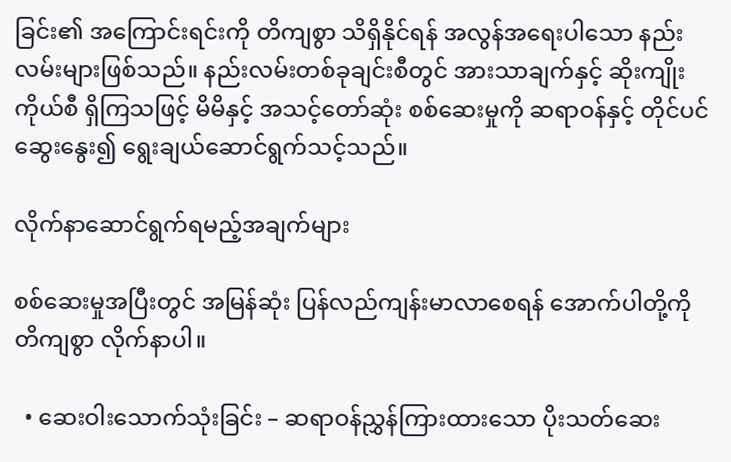ခြင်း၏ အကြောင်းရင်းကို တိကျစွာ သိရှိနိုင်ရန် အလွန်အရေးပါသော နည်းလမ်းများဖြစ်သည်။ နည်းလမ်းတစ်ခုချင်းစီတွင် အားသာချက်နှင့် ဆိုးကျိုးကိုယ်စီ ရှိကြသဖြင့် မိမိနှင့် အသင့်တော်ဆုံး စစ်ဆေးမှုကို ဆရာဝန်နှင့် တိုင်ပင်ဆွေးနွေး၍ ရွေးချယ်ဆောင်ရွက်သင့်သည်။

လိုက်နာဆောင်ရွက်ရမည့်အချက်များ

စစ်ဆေးမှုအပြီးတွင် အမြန်ဆုံး ပြန်လည်ကျန်းမာလာစေရန် အောက်ပါတို့ကို တိကျစွာ လိုက်နာပါ။

  • ဆေးဝါးသောက်သုံးခြင်း – ဆရာဝန်ညွှန်ကြားထားသော ပိုးသတ်ဆေး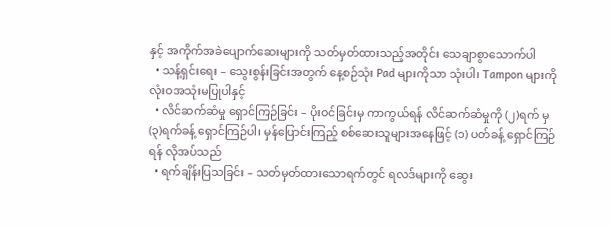နှင့် အကိုက်အခဲပျောက်ဆေးများကို သတ်မှတ်ထားသည့်အတိုင်း သေချာစွာသောက်ပါ
  • သန့်ရှင်းရေး – သွေးစွန်းခြင်းအတွက် နေ့စဉ်သုံး Pad များကိုသာ သုံးပါ၊ Tampon များကို လုံးဝအသုံးမပြုပါနှင့်
  • လိင်ဆက်ဆံမှု ရှောင်ကြဉ်ခြင်း – ပိုးဝင်ခြင်းမှ ကာကွယ်ရန် လိင်ဆက်ဆံမှုကို (၂)ရက် မှ (၃)ရက်ခန့် ရှောင်ကြဉ်ပါ၊ မှန်ပြောင်းကြည့် စစ်ဆေးသူများအနေဖြင့် (၁) ပတ်ခန့် ရှောင်ကြဉ်ရန် လိုအပ်သည်
  • ရက်ချိန်းပြသခြင်း – သတ်မှတ်ထားသောရက်တွင် ရလဒ်များကို ဆွေး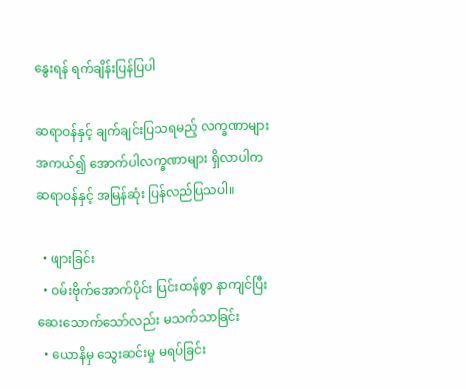နွေးရန် ရက်ချိန်းပြန်ပြပါ

ဆရာဝန်နှင့် ချက်ချင်းပြသရမည့် လက္ခဏာများ
အကယ်၍ အောက်ပါလက္ခဏာများ ရှိလာပါက ဆရာဝန်နှင့် အမြန်ဆုံး ပြန်လည်ပြသပါ။

  • ဖျားခြင်း
  • ဝမ်းဗိုက်အောက်ပိုင်း ပြင်းထန်စွာ နာကျင်ပြီး ဆေးသောက်သော်လည်း မသက်သာခြင်း
  • ယောနိမှ သွေးဆင်းမှု မရပ်ခြင်း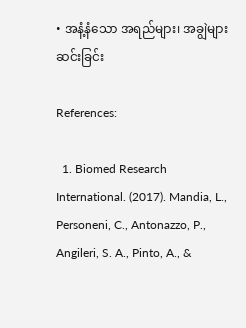• အနံ့နံသော အရည်များ၊ အချွဲများ ဆင်းခြင်း

References:

  1. Biomed Research International. (2017). Mandia, L., Personeni, C., Antonazzo, P., Angileri, S. A., Pinto, A., &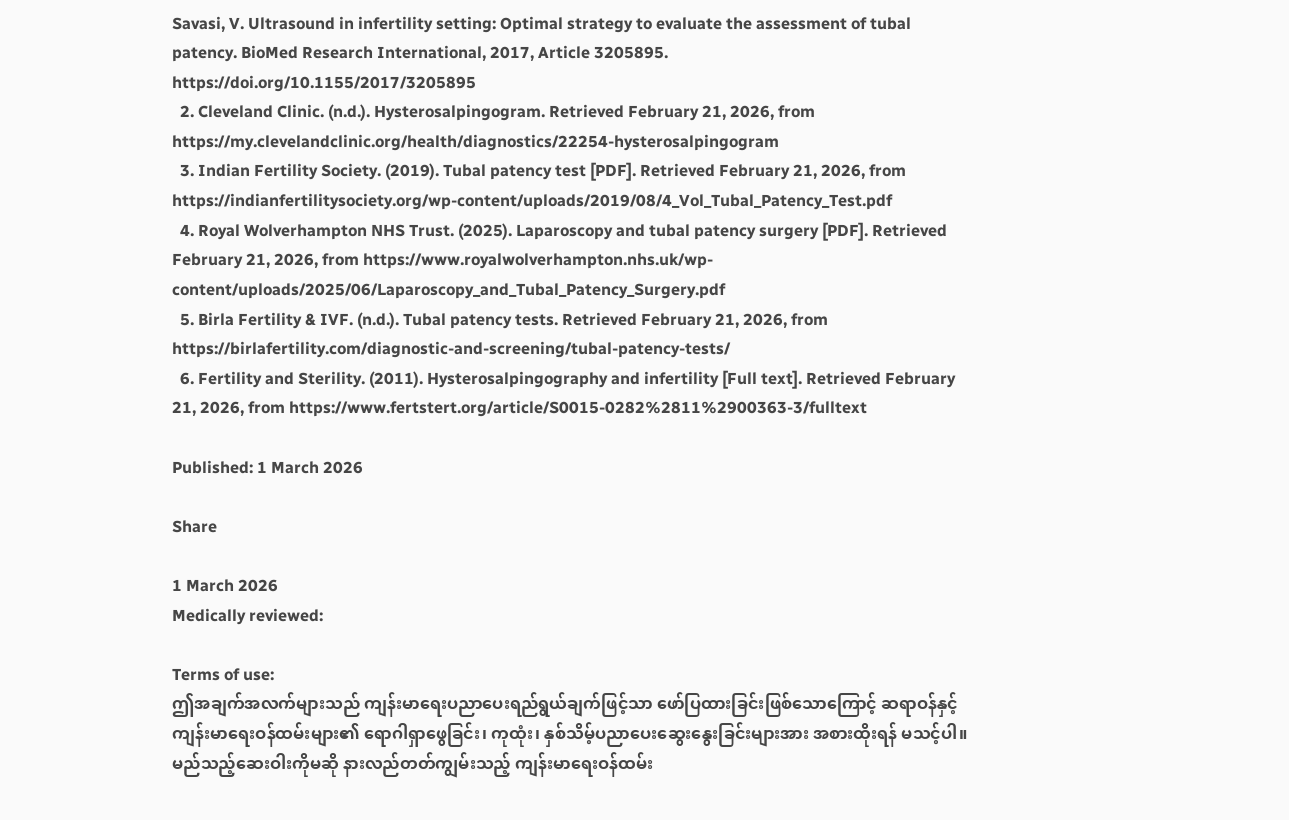Savasi, V. Ultrasound in infertility setting: Optimal strategy to evaluate the assessment of tubal patency. BioMed Research International, 2017, Article 3205895. https://doi.org/10.1155/2017/3205895
  2. Cleveland Clinic. (n.d.). Hysterosalpingogram. Retrieved February 21, 2026, from https://my.clevelandclinic.org/health/diagnostics/22254-hysterosalpingogram
  3. Indian Fertility Society. (2019). Tubal patency test [PDF]. Retrieved February 21, 2026, from https://indianfertilitysociety.org/wp-content/uploads/2019/08/4_Vol_Tubal_Patency_Test.pdf
  4. Royal Wolverhampton NHS Trust. (2025). Laparoscopy and tubal patency surgery [PDF]. Retrieved February 21, 2026, from https://www.royalwolverhampton.nhs.uk/wp-content/uploads/2025/06/Laparoscopy_and_Tubal_Patency_Surgery.pdf
  5. Birla Fertility & IVF. (n.d.). Tubal patency tests. Retrieved February 21, 2026, from https://birlafertility.com/diagnostic-and-screening/tubal-patency-tests/
  6. Fertility and Sterility. (2011). Hysterosalpingography and infertility [Full text]. Retrieved February 21, 2026, from https://www.fertstert.org/article/S0015-0282%2811%2900363-3/fulltext

Published: 1 March 2026

Share

1 March 2026
Medically reviewed:

Terms of use:
ဤအချက်အလက်များသည် ကျန်းမာရေးပညာပေးရည်ရွယ်ချက်ဖြင့်သာ ဖော်ပြထားခြင်းဖြစ်သောကြောင့် ဆရာဝန်နှင့် ကျန်းမာရေးဝန်ထမ်းများ၏ ရောဂါရှာဖွေခြင်း၊ ကုထုံး၊ နှစ်သိမ့်ပညာပေးဆွေးနွေးခြင်းများအား အစားထိုးရန် မသင့်ပါ။ မည်သည့်ဆေးဝါးကိုမဆို နားလည်တတ်ကျွမ်းသည့် ကျန်းမာရေးဝန်ထမ်း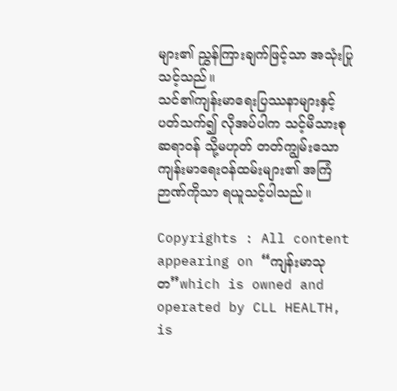များ၏ ညွှန်ကြားချက်ဖြင့်သာ အသုံးပြုသင့်သည်။
သင်၏ကျန်းမာရေးပြဿနာများနှင့် ပတ်သက်၍ လိုအပ်ပါက သင့်မိသားစုဆရာဝန် သို့မဟုတ် တတ်ကျွမ်းသော ကျန်းမာရေးဝန်ထမ်းများ၏ အကြံဉာဏ်ကိုသာ ရယူသင့်ပါသည်။

Copyrights : All content appearing on “ကျန်းမာသုတ”which is owned and operated by CLL HEALTH, is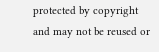protected by copyright and may not be reused or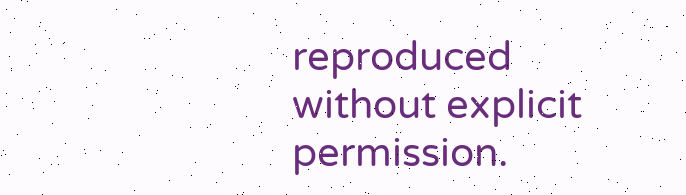reproduced without explicit permission.